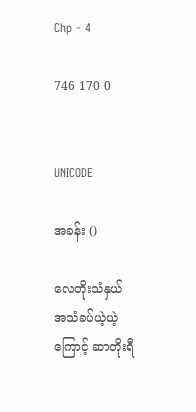Chp - 4

746 170 0


UNICODE

အခန်း ()

လေတိုးသံနှယ် အသံခပ်ယဲ့ယဲ့ကြောင့် ဆာတိုးရီ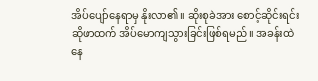အိပ်ပျော်နေရာမှ နိုးလာ၏။ ဆိုးစုခဲအား စောင့်ဆိုင်းရင်း ဆိုဖာထက် အိပ်မောကျသွားခြင်းဖြစ်ရမည်။ အခန်းထဲ နေ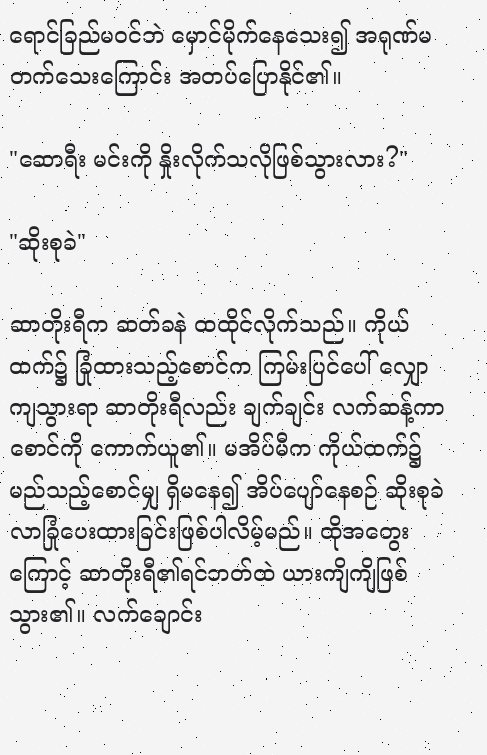ရောင်ခြည်မဝင်ဘဲ မှောင်မိုက်နေသေး၍ အရုဏ်မတက်သေးကြောင်း အတပ်ပြောနိုင်၏။

"ဆောရီး မင်းကို နှိုးလိုက်သလိုဖြစ်သွားလား?"

"ဆိုးစုခဲ"

ဆာတိုးရီက ဆတ်ခနဲ ထထိုင်လိုက်သည်။ ကိုယ်ထက်၌ ခြုံထားသည့်စောင်က ကြမ်းပြင်ပေါ် လျှောကျသွားရာ ဆာတိုးရီလည်း ချက်ချင်း လက်ဆန့်ကာ စောင်ကို ကောက်ယူ၏။ မအိပ်မီက ကိုယ်ထက်၌ မည်သည့်စောင်မျှ ရှိမနေ၍ အိပ်ပျော်နေစဉ် ဆိုးစုခဲလာခြုံပေးထားခြင်းဖြစ်ပါလိမ့်မည်။ ထိုအတွေးကြောင့် ဆာတိုးရီ၏ရင်ဘတ်ထဲ ယားကျိကျိဖြစ်သွား၏။ လက်ချောင်း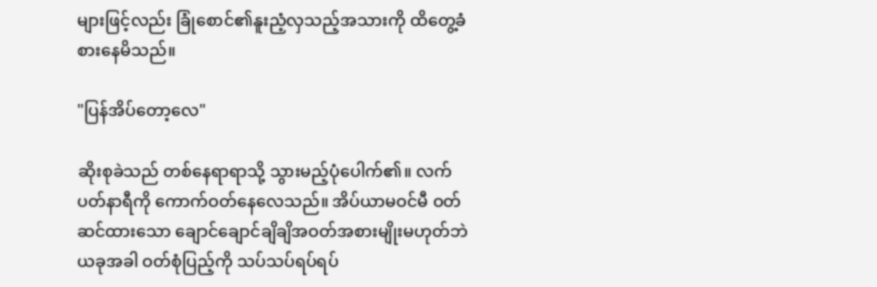များဖြင့်လည်း ခြုံစောင်၏နူးညံ့လှသည့်အသားကို ထိတွေ့ခံစားနေမိသည်။

"ပြန်အိပ်တော့လေ"

ဆိုးစုခဲသည် တစ်နေရာရာသို့ သွားမည့်ပုံပေါက်၏။ လက်ပတ်နာရီကို ကောက်ဝတ်နေလေသည်။ အိပ်ယာမဝင်မီ ဝတ်ဆင်ထားသော ချောင်ချောင်ချိချိအဝတ်အစားမျိုးမဟုတ်ဘဲ ယခုအခါ ဝတ်စုံပြည့်ကို သပ်သပ်ရပ်ရပ်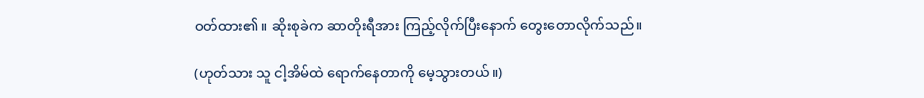ဝတ်ထား၏။ ဆိုးစုခဲက ဆာတိုးရီအား ကြည့်လိုက်ပြီးနောက် တွေးတောလိုက်သည်။

(ဟုတ်သား သူ ငါ့အိမ်ထဲ ရောက်နေတာကို မေ့သွားတယ်။)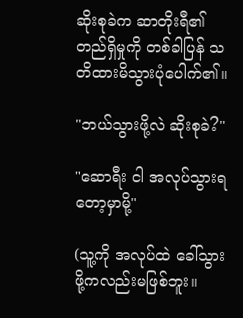ဆိုးစုခဲက ဆာတိုးရီ၏တည်ရှိမှုကို တစ်ခါပြန် သတိထားမိသွားပုံပေါက်၏။

"ဘယ်သွားဖို့လဲ ဆိုးစုခဲ?"

"ဆောရီး ငါ အလုပ်သွားရတော့မှာမို့"

(သူ့ကို အလုပ်ထဲ ခေါ်သွားဖို့ကလည်းမဖြစ်ဘူး။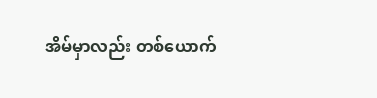အိမ်မှာလည်း တစ်ယောက်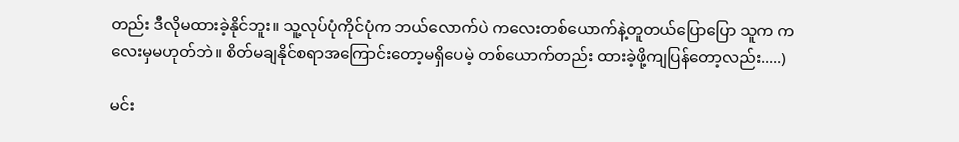တည်း ဒီလိုမထားခဲ့နိုင်ဘူး။ သူ့လုပ်ပုံကိုင်ပုံက ဘယ်လောက်ပဲ ကလေးတစ်ယောက်နဲ့တူတယ်ပြောပြော သူက ကလေးမှမဟုတ်ဘဲ။ စိတ်မချနိုင်စရာအကြောင်းတော့မရှိပေမဲ့ တစ်ယောက်တည်း ထားခဲ့ဖို့ကျပြန်တော့လည်း.....)

မင်း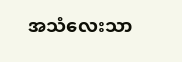အသံလေးသာ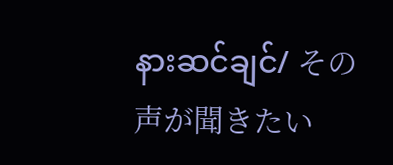နားဆင်ချင်/ その声が聞きたい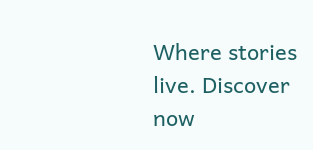Where stories live. Discover now